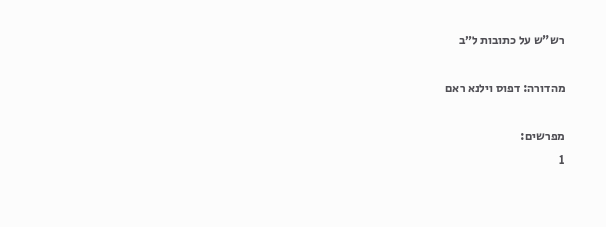רש"ש על כתובות ל״ב

מהדורה: דפוס וילנא ראם

מפרשים:
1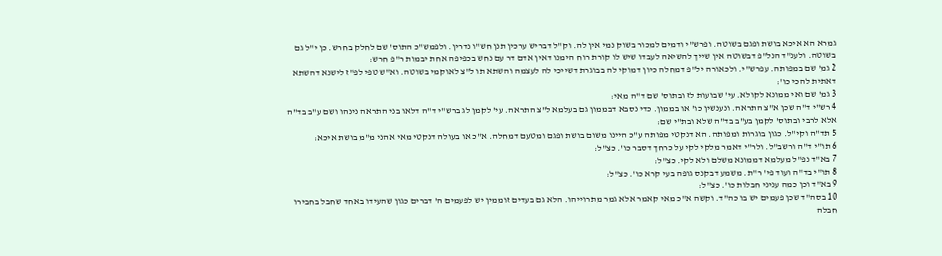גמרא הא איכא בושת ופגם בשוטה. ופרש"י ודמים למכור בשוק נמי אין לה. וק"ל דבריש ערכין תנן חש"ו נדרין. ולפמש"כ התוס' שם לחלק בחרש. כן י"ל גם בשוטה. ולענ"ד הנל"פ דבשוטה אין שייך להשיאה לעבדו שיש לו קורת רוח הימנו דאין אדם דר עם נחש בכפיפה אחת יבמות ר"פ חרש:
2 גמ' שם במפותה. עפרש"י. ולכאורה יל"פ דמחלה כיון דמוקי לה בבוגרת דשייכי לה לעצמה והשתא תו ל"צ לאוקמי בשוטה. וא"ש טפי לפ"ז לישנא דהשתא דאתית להכי כו':
3 גמ' שם ואי ממונא לקולא. עי' שבועות לז ובתוס' שם ד"ה מאי:
4 רש"י ד"ה שכן א"צ התראה. ונענשין כו' או בממון. כדי נסבא דבממון גם בעלמא ל"צ התראה. עי' לקמן לג ברש"י ד"ה דלאו בני התראה נינהו ושם ע"ב בד"ה אלא לרבי ובתוס' לקמן בע"ב בד"ה שלא ובת"י שם:
5 תד"ה וקי"ל. כגון בוגרות ומפותה. הא דנקטי מפותה ע"כ היינו משום בושת ופגם ומטעם דמחלה. א"כ או בעולה דנקטי מאי אהני מ"מ בושת איכא:
6 תו"י ד"ה ורשב"ל. ולר"י דאמר מלקי לקי על כרחך דסבר כו'. כצ"ל:
7 בא"ד נפ"ל מעלמא דממונא משלם ולא לקי. כצ"ל:
8 תו"י בד"ה ועוד פי' ר"ת. משמע דבקנס גופה בעי קרא כו'. כצ"ל:
9 בא"ד וכן כמה עניני חבלות כו'. כצ"ל:
10 בסה"ד שכן פעמים יש בו כה"ד. וקשה א"כ מאי קאמר אלא גמר מתרוייהו. הלא גם בעדים זוממין יש לפעמים ה' דברים כגון שהעידו באחד שחבל בחבירו חבלה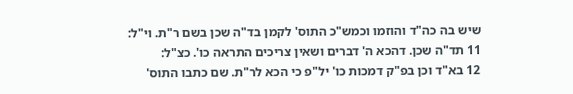שיש בה כה"ד והוזמו וכמש"כ התוס' לקמן בד"ה שכן בשם ר"ת. וי"ל:
11 תד"ה שכן. דהכא ה' דברים ושאין צריכים התראה כו'. כצ"ל:
12 בא"ד וכן בפ"ק דמכות כו' יל"פ כי הכא לר"ת. שם כתבו התוס'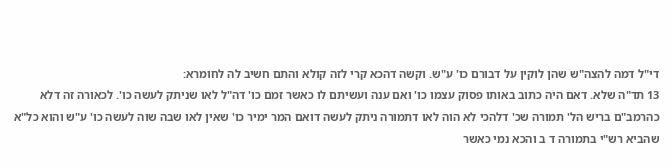די"ל דמה להצה"ש שהן לוקין על דבורם כו' ע"ש. וקשה דהכא קרי לזה קולא והתם חשיב לה לחומרא:
13 תד"ה שלא. דאם היה כתוב באותו פסוק עצמו כו' ואם ענה ועשיתם לו כאשר זמם כו' דה"ל לאו שניתק לעשה כו'. לכאורה זה דלא כהרמב"ם בריש הל' תמורה שכ' דלהכי לא הוה לאו דתמורה ניתק לעשה דואם המר ימיר כו' שאין לאו שבה שוה לעשה כו' ע"ש והוא כל"א שהביא רש"י בתמורה ד ב והכא נמי כאשר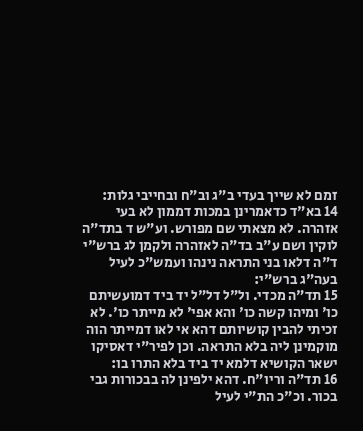זמם לא שייך בעדי ב"ג וב"ח ובחייבי גלות:
14 בא"ד כדאמרינן במכות דממון לא בעי אזהרה. לא מצאתי שם מפורש. וע"ש ד בתד"ה לוקין ושם ע"ב בד"ה לאזהרה ולקמן לג ברש"י ד"ה דלאו בני התראה נינהו ועמש"כ לעיל בעה"ג ברש"י:
15 תד"ה מכדי. ול"ל דל"ל יד ביד דמועשיתם כו' ומיהו קשה כו' והא אפי' לא מייתר כו'. לא זכיתי להבין קושיותם דהא אי לאו דמייתר הוה מוקמינן ליה בלא התראה. וכן לפיר"י דאסיקו ישאר הקושיא דלמא יד ביד בלא התרו בו:
16 תד"ה וריו"ח. דהא ילפינן לה בבכורות גבי בכור. וכ"כ הת"י לעיל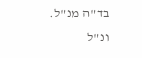בד"ה מנ"ל. ונ"ל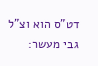דט"ס הוא וצ"ל גבי מעשר: